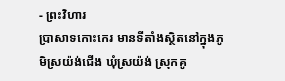- ព្រះវិហារ
ប្រាសាទកោះកេរ មានទីតាំងស្ថិតនៅក្នុងភូមិស្រយ៉ង់ជើង ឃុំស្រយ៉ង់ ស្រុកគូ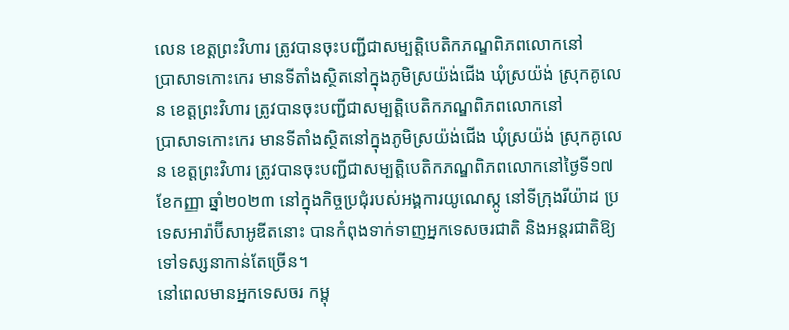លេន ខេត្តព្រះវិហារ ត្រូវបានចុះបញ្ជីជាសម្បត្តិបេតិកភណ្ឌពិភពលោកនៅ
ប្រាសាទកោះកេរ មានទីតាំងស្ថិតនៅក្នុងភូមិស្រយ៉ង់ជើង ឃុំស្រយ៉ង់ ស្រុកគូលេន ខេត្តព្រះវិហារ ត្រូវបានចុះបញ្ជីជាសម្បត្តិបេតិកភណ្ឌពិភពលោកនៅ
ប្រាសាទកោះកេរ មានទីតាំងស្ថិតនៅក្នុងភូមិស្រយ៉ង់ជើង ឃុំស្រយ៉ង់ ស្រុកគូលេន ខេត្តព្រះវិហារ ត្រូវបានចុះបញ្ជីជាសម្បត្តិបេតិកភណ្ឌពិភពលោកនៅថ្ងៃទី១៧ ខែកញ្ញា ឆ្នាំ២០២៣ នៅក្នុងកិច្ចប្រជុំរបស់អង្គការយូណេស្កូ នៅទីក្រុងរីយ៉ាដ ប្រទេសអារ៉ាប៊ីសាអូឌីតនោះ បានកំពុងទាក់ទាញអ្នកទេសចរជាតិ និងអន្តរជាតិឱ្យទៅទស្សនាកាន់តែច្រើន។
នៅពេលមានអ្នកទេសចរ កម្ពុ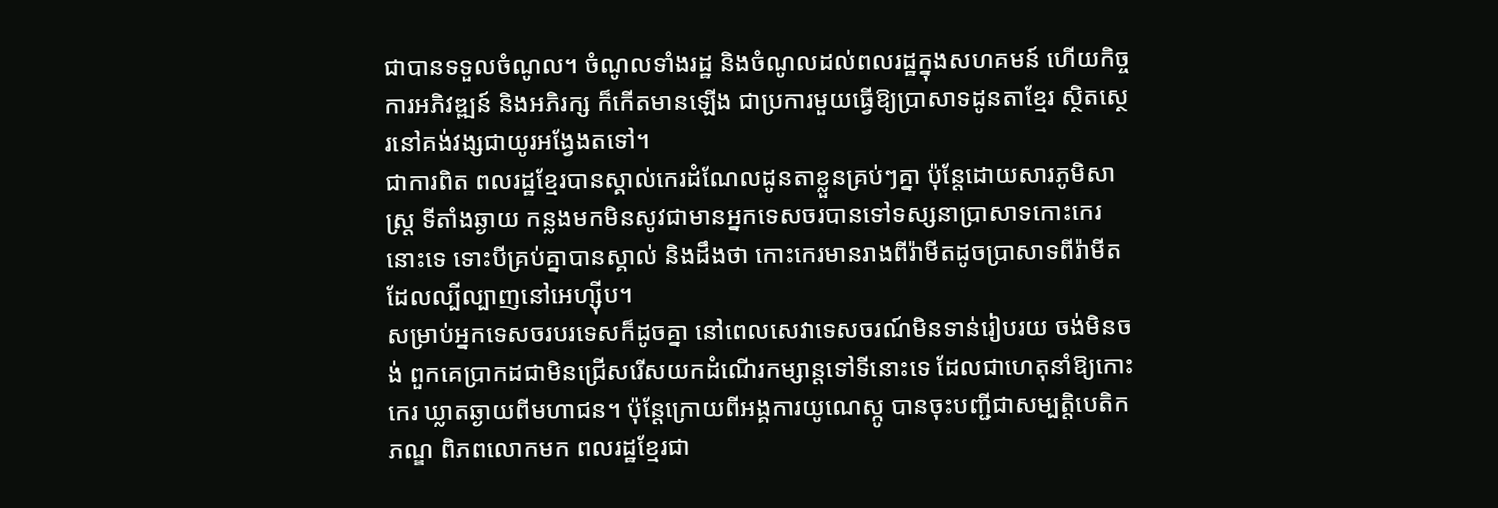ជាបានទទួលចំណូល។ ចំណូលទាំងរដ្ឋ និងចំណូលដល់ពលរដ្ឋក្នុងសហគមន៍ ហើយកិច្ចការអភិវឌ្ឍន៍ និងអភិរក្ស ក៏កើតមានឡើង ជាប្រការមួយធ្វើឱ្យប្រាសាទដូនតាខ្មែរ ស្ថិតស្ថេរនៅគង់វង្សជាយូរអង្វែងតទៅ។
ជាការពិត ពលរដ្ឋខ្មែរបានស្គាល់កេរដំណែលដូនតាខ្លួនគ្រប់ៗគ្នា ប៉ុន្តែដោយសារភូមិសាស្ត្រ ទីតាំងឆ្ងាយ កន្លងមកមិនសូវជាមានអ្នកទេសចរបានទៅទស្សនាប្រាសាទកោះកេរនោះទេ ទោះបីគ្រប់គ្នាបានស្គាល់ និងដឹងថា កោះកេរមានរាងពីរ៉ាមីតដូចប្រាសាទពីរ៉ាមីត ដែលល្បីល្បាញនៅអេហ្ស៊ីប។
សម្រាប់អ្នកទេសចរបរទេសក៏ដូចគ្នា នៅពេលសេវាទេសចរណ៍មិនទាន់រៀបរយ ចង់មិនចង់ ពួកគេប្រាកដជាមិនជ្រើសរើសយកដំណើរកម្សាន្តទៅទីនោះទេ ដែលជាហេតុនាំឱ្យកោះកេរ ឃ្លាតឆ្ងាយពីមហាជន។ ប៉ុន្តែក្រោយពីអង្គការយូណេស្កូ បានចុះបញ្ជីជាសម្បត្តិបេតិកភណ្ឌ ពិភពលោកមក ពលរដ្ឋខ្មែរជា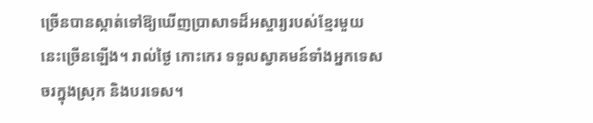ច្រើនបានស្កាត់ទៅឱ្យឃើញប្រាសាទដ៏អស្ចារ្យរបស់ខ្មែរមួយ នេះច្រើនឡើង។ រាល់ថ្ងៃ កោះកេរ ទទួលស្វាគមន៍ទាំងអ្នកទេសចរក្នុងស្រុក និងបរទេស។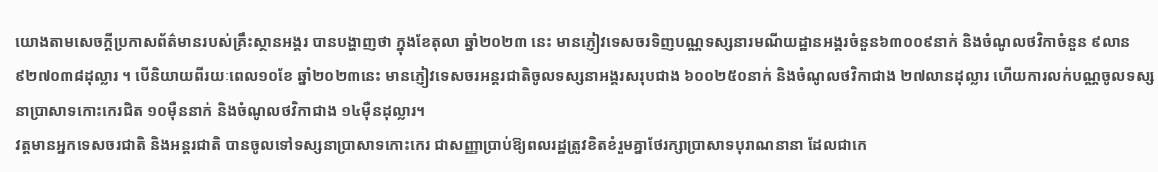យោងតាមសេចក្ដីប្រកាសព័ត៌មានរបស់គ្រឹះស្ថានអង្គរ បានបង្ហាញថា ក្នុងខែតុលា ឆ្នាំ២០២៣ នេះ មានភ្ញៀវទេសចរទិញបណ្ណទស្សនារមណីយដ្ឋានអង្គរចំនួន៦៣០០៩នាក់ និងចំណូលថវិកាចំនួន ៩លាន៩២៧០៣៨ដុល្លារ ។ បើនិយាយពីរយៈពេល១០ខែ ឆ្នាំ២០២៣នេះ មានភ្ញៀវទេសចរអន្ដរជាតិចូលទស្សនាអង្គរសរុបជាង ៦០០២៥០នាក់ និងចំណូលថវិកាជាង ២៧លានដុល្លារ ហើយការលក់បណ្ណចូលទស្សនាប្រាសាទកោះកេរជិត ១០ម៉ឺននាក់ និងចំណូលថវិកាជាង ១៤ម៉ឺនដុល្លារ។
វត្តមានអ្នកទេសចរជាតិ និងអន្តរជាតិ បានចូលទៅទស្សនាប្រាសាទកោះកេរ ជាសញ្ញាប្រាប់ឱ្យពលរដ្ឋត្រូវខិតខំរួមគ្នាថែរក្សាប្រាសាទបុរាណនានា ដែលជាកេ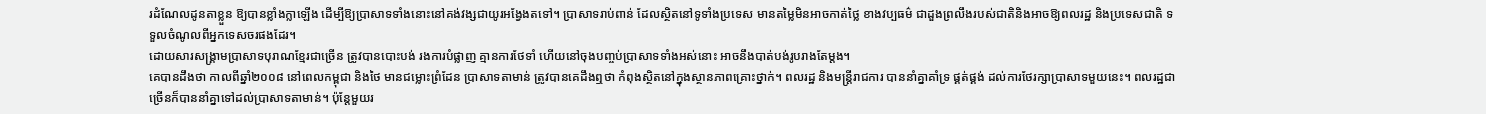រដំណែលដូនតាខ្លួន ឱ្យបានខ្លាំងក្លាឡើង ដើម្បីឱ្យប្រាសាទទាំងនោះនៅគង់វង្សជាយូរអង្វែងតទៅ។ ប្រាសាទរាប់ពាន់ ដែលស្ថិតនៅទូទាំងប្រទេស មានតម្លៃមិនអាចកាត់ថ្លៃ ខាងវប្បធម៌ ជាដួងព្រលឹងរបស់ជាតិនិងអាចឱ្យពលរដ្ឋ និងប្រទេសជាតិ ទទួលចំណូលពីអ្នកទេសចរផងដែរ។
ដោយសារសង្គ្រាមប្រាសាទបុរាណខ្មែរជាច្រើន ត្រូវបានបោះបង់ រងការបំផ្លាញ គ្មានការថែទាំ ហើយនៅចុងបញ្ចប់ប្រាសាទទាំងអស់នោះ អាចនឹងបាត់បង់រូបរាងតែម្តង។
គេបានដឹងថា កាលពីឆ្នាំ២០០៨ នៅពេលកម្ពុជា និងថៃ មានជម្លោះព្រំដែន ប្រាសាទតាមាន់ ត្រូវបានគេដឹងឮថា កំពុងស្ថិតនៅក្នុងស្ថានភាពគ្រោះថ្នាក់។ ពលរដ្ឋ និងមន្ត្រីរាជការ បាននាំគ្នាគាំទ្រ ផ្គត់ផ្គង់ ដល់ការថែរក្សាប្រាសាទមួយនេះ។ ពលរដ្ឋជាច្រើនក៏បាននាំគ្នាទៅដល់ប្រាសាទតាមាន់។ ប៉ុន្តែមួយរ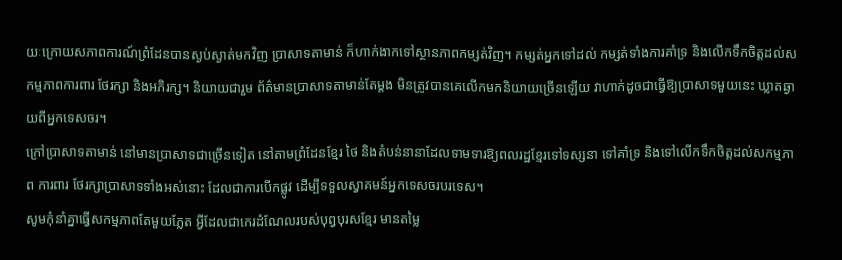យៈក្រោយសភាពការណ៍ព្រំដែនបានស្ងប់ស្ងាត់មកវិញ ប្រាសាទតាមាន់ ក៏ហាក់ងាកទៅស្ថានភាពកម្សត់វិញ។ កម្សត់អ្នកទៅដល់ កម្សត់ទាំងការគាំទ្រ និងលើកទឹកចិត្តដល់សកម្មភាពការពារ ថែរក្សា និងអភិរក្ស។ និយាយជារួម ព័ត៌មានប្រាសាទតាមាន់តែម្តង មិនត្រូវបានគេលើកមកនិយាយច្រើនឡើយ វាហាក់ដូចជាធ្វើឱ្យប្រាសាទមួយនេះ ឃ្លាតឆ្ងាយពីអ្នកទេសចរ។
ក្រៅប្រាសាទតាមាន់ នៅមានប្រាសាទជាច្រើនទៀត នៅតាមព្រំដែនខ្មែរ ថៃ និងតំបន់នានាដែលទាមទារឱ្យពលរដ្ឋខ្មែរទៅទស្សនា ទៅគាំទ្រ និងទៅលើកទឹកចិត្តដល់សកម្មភាព ការពារ ថែរក្សាប្រាសាទទាំងអស់នោះ ដែលជាការបើកផ្លូវ ដើម្បីទទួលស្វាគមន៍អ្នកទេសចរបរទេស។
សូមកុំនាំគ្នាធ្វើសកម្មភាពតែមួយភ្លែត អ្វីដែលជាកេរដំណែលរបស់បុព្វបុរសខ្មែរ មានតម្លៃ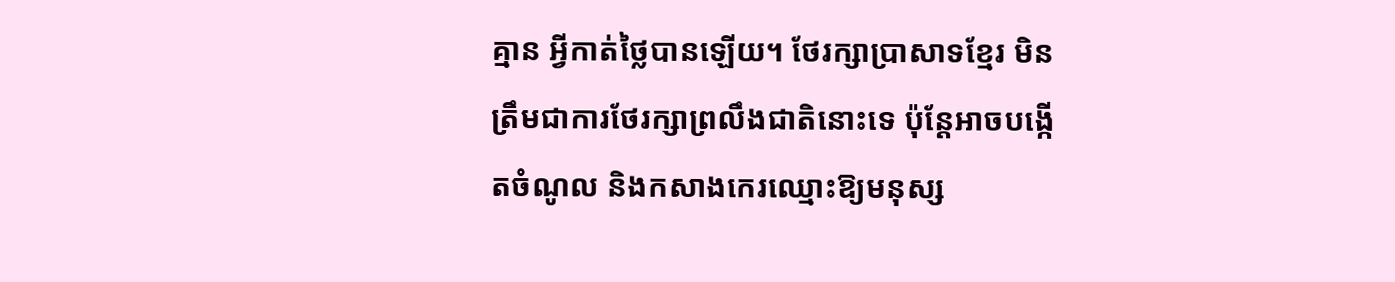គ្មាន អ្វីកាត់ថ្លៃបានឡើយ។ ថែរក្សាប្រាសាទខ្មែរ មិនត្រឹមជាការថែរក្សាព្រលឹងជាតិនោះទេ ប៉ុន្តែអាចបង្កើតចំណូល និងកសាងកេរឈ្មោះឱ្យមនុស្ស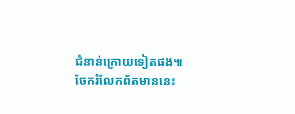ជំនាន់ក្រោយទៀតផង៕
ចែករំលែកព័តមាននេះ